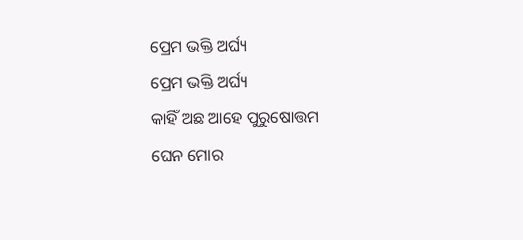ପ୍ରେମ ଭକ୍ତି ଅର୍ଘ୍ୟ
ପ୍ରେମ ଭକ୍ତି ଅର୍ଘ୍ୟ
କାହିଁ ଅଛ ଆହେ ପୁରୁଷୋତ୍ତମ
ଘେନ ମୋର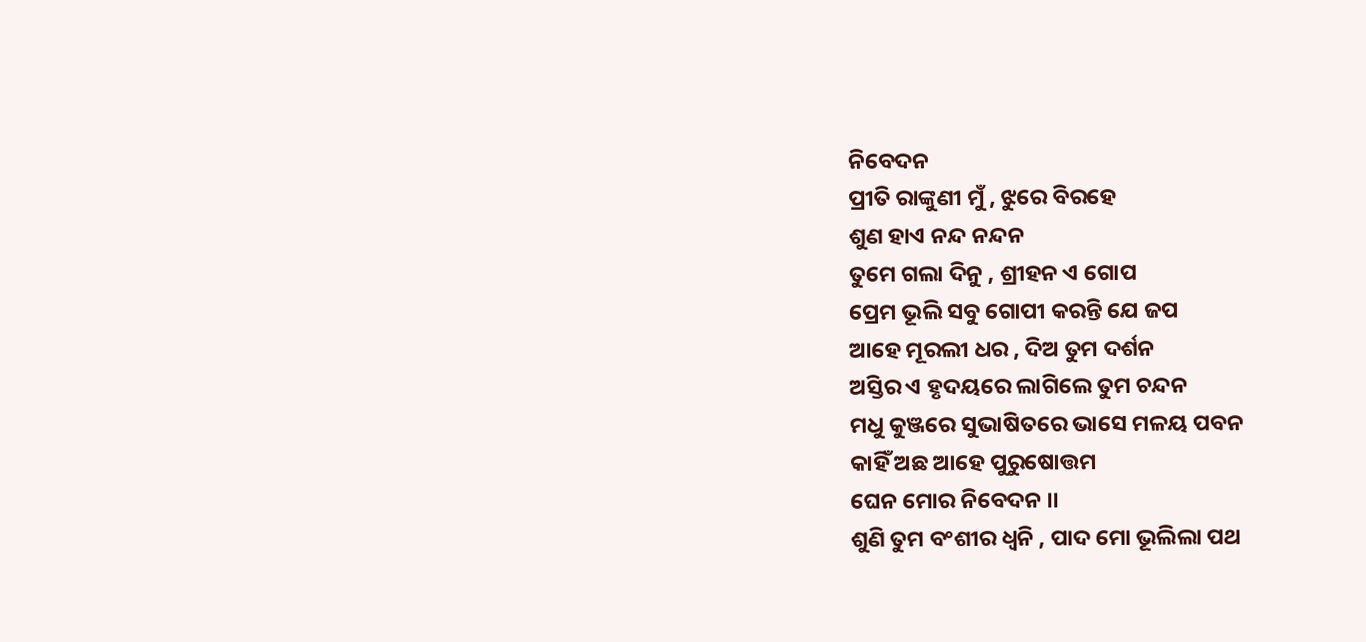ନିବେଦନ
ପ୍ରୀତି ରାଙ୍କୁଣୀ ମୁଁ , ଝୁରେ ବିରହେ
ଶୁଣ ହାଏ ନନ୍ଦ ନନ୍ଦନ
ତୁମେ ଗଲା ଦିନୁ , ଶ୍ରୀହନ ଏ ଗୋପ
ପ୍ରେମ ଭୂଲି ସବୁ ଗୋପୀ କରନ୍ତି ଯେ ଜପ
ଆହେ ମୂରଲୀ ଧର , ଦିଅ ତୁମ ଦର୍ଶନ
ଅସ୍ତିର ଏ ହୃଦୟରେ ଲାଗିଲେ ତୁମ ଚନ୍ଦନ
ମଧୁ କୁଞ୍ଜରେ ସୁଭାଷିତରେ ଭାସେ ମଳୟ ପବନ
କାହିଁ ଅଛ ଆହେ ପୁରୁଷୋତ୍ତମ
ଘେନ ମୋର ନିବେଦନ ।।
ଶୁଣି ତୁମ ବଂଶୀର ଧ୍ୱନି , ପାଦ ମୋ ଭୂଲିଲା ପଥ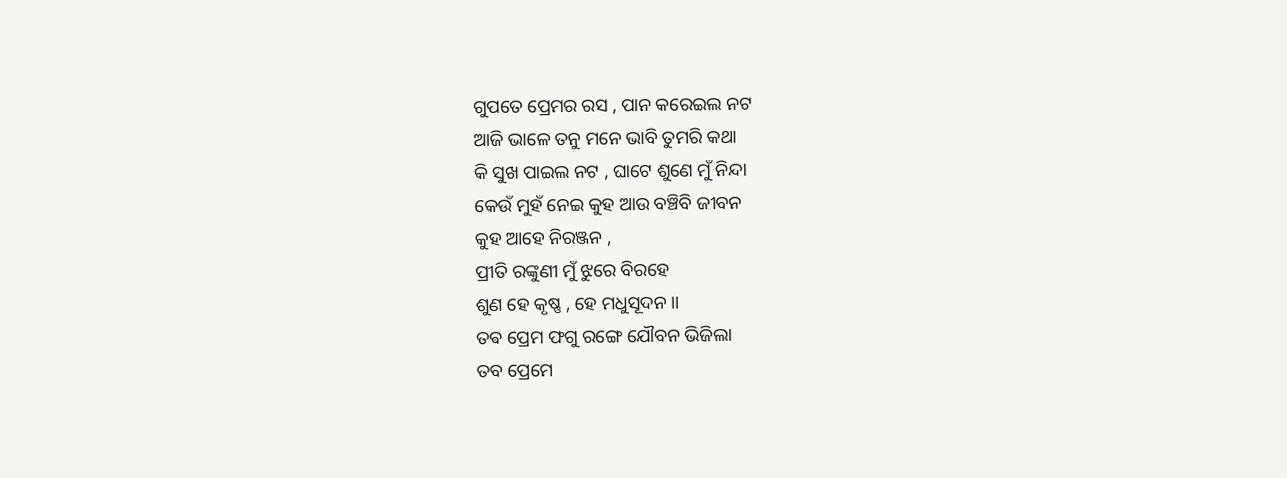ଗୁପତେ ପ୍ରେମର ରସ , ପାନ କରେଇଲ ନଟ
ଆଜି ଭାଳେ ତନୁ ମନେ ଭାବି ତୁମରି କଥା
କି ସୁଖ ପାଇଲ ନଟ , ଘାଟେ ଶୁଣେ ମୁଁ ନିନ୍ଦା
କେଉଁ ମୁହଁ ନେଇ କୁହ ଆଉ ବଞ୍ଚିବି ଜୀବନ
କୁହ ଆହେ ନିରଞ୍ଜନ ,
ପ୍ରୀତି ରଙ୍କୁଣୀ ମୁଁ ଝୁରେ ବିରହେ
ଶୁଣ ହେ କୃଷ୍ଣ , ହେ ମଧୁସୂଦନ ।।
ତଵ ପ୍ରେମ ଫଗୁ ରଙ୍ଗେ ଯୌବନ ଭିଜିଲା
ତବ ପ୍ରେମେ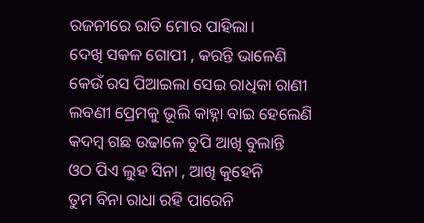ରଜନୀରେ ରାତି ମୋର ପାହିଲା।
ଦେଖି ସକଳ ଗୋପୀ , କରନ୍ତି ଭାଳେଣି
କେଉଁ ରସ ପିଆଇଲା ସେଇ ରାଧିକା ରାଣୀ
ଲବଣୀ ପ୍ରେମକୁ ଭୂଲି କାହ୍ନା ବାଇ ହେଲେଣି
କଦମ୍ବ ଗଛ ଉଢାଳେ ଚୁପି ଆଖି ବୁଲାନ୍ତି
ଓଠ ପିଏ ଲୁହ ସିନା , ଆଖି କୁହେନି
ତୁମ ବିନା ରାଧା ରହି ପାରେନି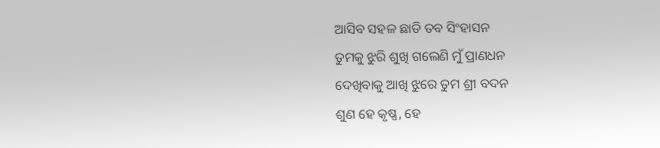ଆସିବ ସହଳ ଛାଡି ତବ ସିଂହାସନ
ତୁମକୁ ଝୁରି ଶୁଖି ଗଲେଣି ମୁଁ ପ୍ରାଣଧନ
ଦେଖିବାକୁ ଆଖି ଝୁରେ ତୁମ ଶ୍ରୀ ବଦନ
ଶୁଣ ହେ କୃଷ୍ଣ, ହେ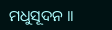ମଧୁସୂଦନ ।।